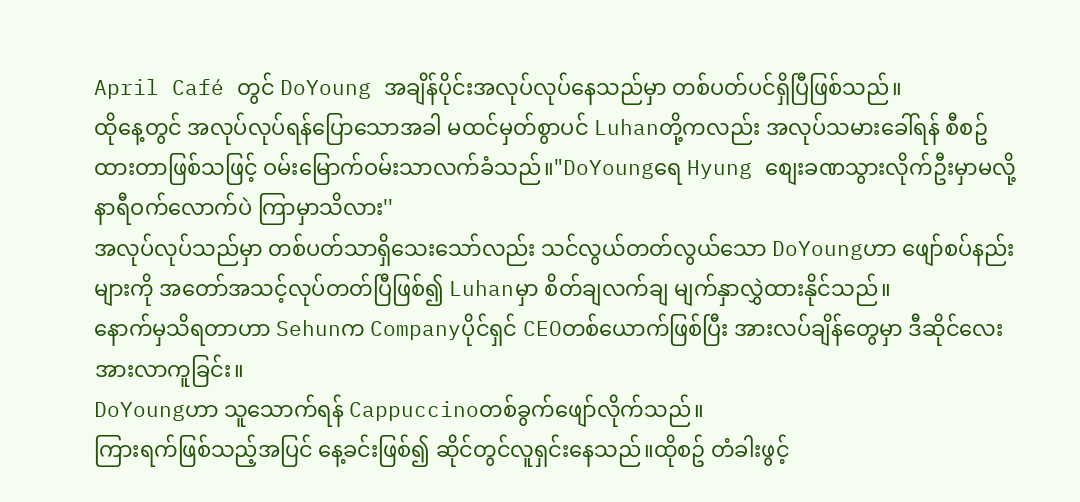April Café တွင် DoYoung အချိန်ပိုင်းအလုပ်လုပ်နေသည်မှာ တစ်ပတ်ပင်ရှိပြီဖြစ်သည်။
ထိုနေ့တွင် အလုပ်လုပ်ရန်ပြောသောအခါ မထင်မှတ်စွာပင် Luhanတို့ကလည်း အလုပ်သမားခေါ်ရန် စီစဥ်ထားတာဖြစ်သဖြင့် ဝမ်းမြောက်ဝမ်းသာလက်ခံသည်။"DoYoungရေ Hyung စျေးခဏသွားလိုက်ဦးမှာမလို့ နာရီဝက်လောက်ပဲ ကြာမှာသိလား''
အလုပ်လုပ်သည်မှာ တစ်ပတ်သာရှိသေးသော်လည်း သင်လွယ်တတ်လွယ်သော DoYoungဟာ ဖျော်စပ်နည်းများကို အတော်အသင့်လုပ်တတ်ပြီဖြစ်၍ Luhanမှာ စိတ်ချလက်ချ မျက်နှာလွှဲထားနိုင်သည်။
နောက်မှသိရတာဟာ Sehunက Companyပိုင်ရှင် CEOတစ်ယောက်ဖြစ်ပြီး အားလပ်ချိန်တွေမှာ ဒီဆိုင်လေးအားလာကူခြင်း။
DoYoungဟာ သူသောက်ရန် Cappuccinoတစ်ခွက်ဖျော်လိုက်သည်။
ကြားရက်ဖြစ်သည့်အပြင် နေ့ခင်းဖြစ်၍ ဆိုင်တွင်လူရှင်းနေသည်။ထိုစဥ် တံခါးဖွင့်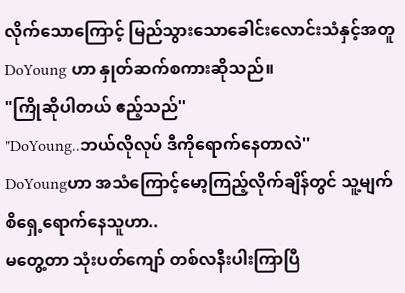လိုက်သောကြောင့် မြည်သွားသောခေါင်းလောင်းသံနှင့်အတူ DoYoung ဟာ နှုတ်ဆက်စကားဆိုသည်။
"ကြိုဆိုပါတယ် ဧည့်သည်''
"DoYoung..ဘယ်လိုလုပ် ဒီကိုရောက်နေတာလဲ''
DoYoungဟာ အသံကြောင့်မော့ကြည့်လိုက်ချိန်တွင် သူ့မျက်စိရှေ့ရောက်နေသူဟာ..
မတွေ့တာ သုံးပတ်ကျော် တစ်လနီးပါးကြာပြီ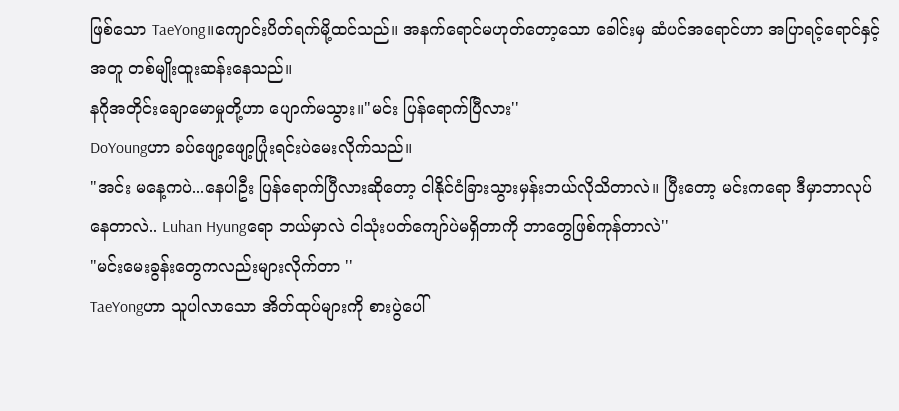ဖြစ်သော TaeYong။ကျောင်းပိတ်ရက်မို့ထင်သည်။ အနက်ရောင်မဟုတ်တော့သော ခေါင်းမှ ဆံပင်အရောင်ဟာ အပြာရင့်ရောင်နှင့်အတူ တစ်မျိုးထူးဆန်းနေသည်။
နဂိုအတိုင်းချောမောမှုတို့ဟာ ပျောက်မသွား။"မင်း ပြန်ရောက်ပြီလား''
DoYoungဟာ ခပ်ဖျော့ဖျော့ပြုံးရင်းပဲမေးလိုက်သည်။
"အင်း မနေ့ကပဲ...နေပါဦး ပြန်ရောက်ပြီလားဆိုတော့ ငါနိုင်ငံခြားသွားမှန်းဘယ်လိုသိတာလဲ။ ပြီးတော့ မင်းကရော ဒီမှာဘာလုပ်နေတာလဲ.. Luhan Hyungရော ဘယ်မှာလဲ ငါသုံးပတ်ကျော်ပဲမရှိတာကို ဘာတွေဖြစ်ကုန်တာလဲ''
"မင်းမေးခွန်းတွေကလည်းများလိုက်တာ ''
TaeYongဟာ သူပါလာသော အိတ်ထုပ်များကို စားပွဲပေါ်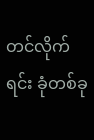တင်လိုက်ရင်း ခုံတစ်ခု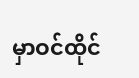မှာဝင်ထိုင်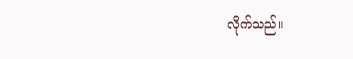လိုက်သည်။